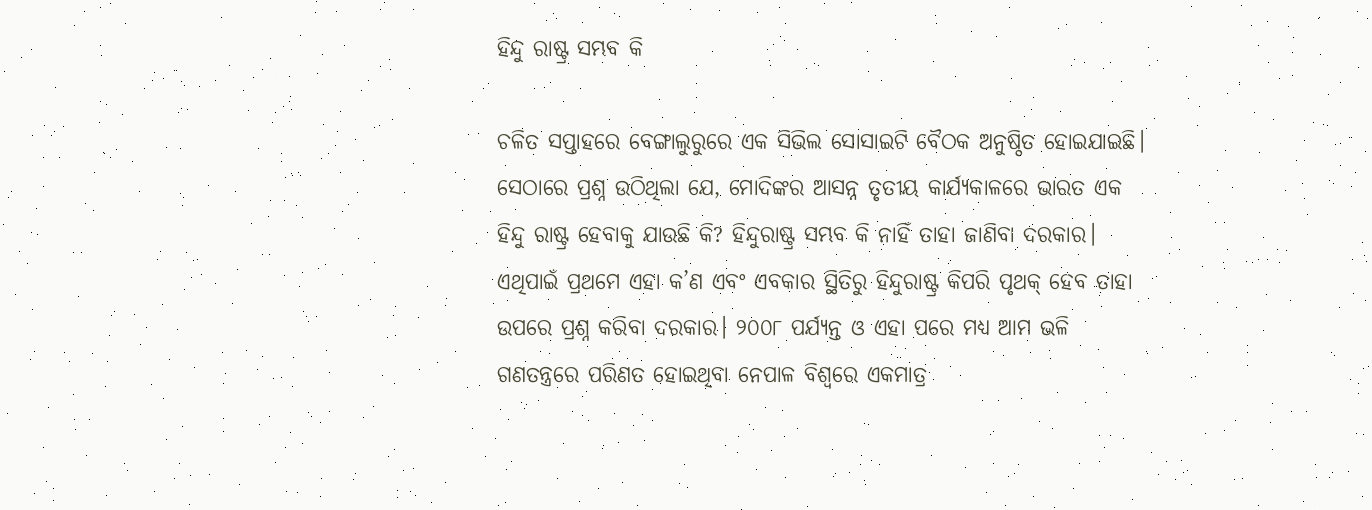ହିନ୍ଦୁ ରାଷ୍ଟ୍ର ସମ୍ଭବ କି

ଚଳିତ ସପ୍ତାହରେ ବେଙ୍ଗାଲୁରୁରେ ଏକ ସିଭିଲ ସୋସାଇଟି ବୈଠକ ଅନୁଷ୍ଠିତ ହୋଇଯାଇଛି। ସେଠାରେ ପ୍ରଶ୍ନ ଉଠିଥିଲା ଯେ, ମୋଦିଙ୍କର ଆସନ୍ନ ତୃତୀୟ କାର୍ଯ୍ୟକାଳରେ ଭାରତ ଏକ ହିନ୍ଦୁ ରାଷ୍ଟ୍ର ହେବାକୁ ଯାଉଛି କି? ହିନ୍ଦୁରାଷ୍ଟ୍ର ସମ୍ଭବ କି ନାହିଁ ତାହା ଜାଣିବା ଦରକାର। ଏଥିପାଇଁ ପ୍ରଥମେ ଏହା କ’ଣ ଏବଂ ଏବକାର ସ୍ଥିତିରୁ ହିନ୍ଦୁରାଷ୍ଟ୍ର କିପରି ପୃଥକ୍‌ ହେବ ତାହା ଉପରେ ପ୍ରଶ୍ନ କରିବା ଦରକାର। ୨୦୦୮ ପର୍ଯ୍ୟନ୍ତ ଓ ଏହା ପରେ ମଧ୍ୟ ଆମ ଭଳି ଗଣତନ୍ତ୍ରରେ ପରିଣତ ହୋଇଥିବା ନେପାଳ ବିଶ୍ୱରେ ଏକମାତ୍ର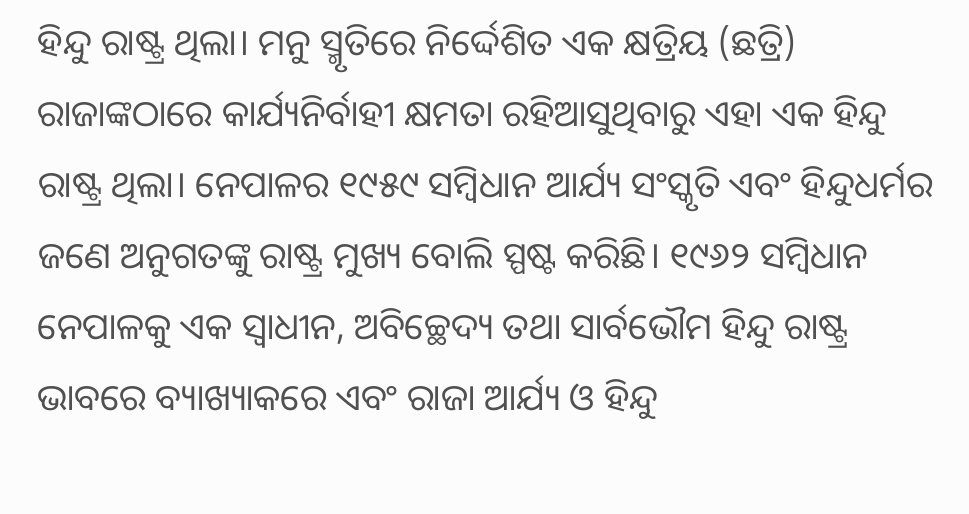ହିନ୍ଦୁ ରାଷ୍ଟ୍ର ଥିଲା। ମନୁ ସ୍ମୃତିରେ ନିର୍ଦ୍ଦେଶିତ ଏକ କ୍ଷତ୍ରିୟ (ଛତ୍ରି) ରାଜାଙ୍କଠାରେ କାର୍ଯ୍ୟନିର୍ବାହୀ କ୍ଷମତା ରହିଆସୁଥିବାରୁ ଏହା ଏକ ହିନ୍ଦୁ ରାଷ୍ଟ୍ର ଥିଲା। ନେପାଳର ୧୯୫୯ ସମ୍ବିଧାନ ଆର୍ଯ୍ୟ ସଂସ୍କୃତି ଏବଂ ହିନ୍ଦୁଧର୍ମର ଜଣେ ଅନୁଗତଙ୍କୁ ରାଷ୍ଟ୍ର ମୁଖ୍ୟ ବୋଲି ସ୍ପଷ୍ଟ କରିଛି। ୧୯୬୨ ସମ୍ବିଧାନ ନେପାଳକୁ ଏକ ସ୍ବାଧୀନ, ଅବିଚ୍ଛେଦ୍ୟ ତଥା ସାର୍ବଭୌମ ହିନ୍ଦୁ ରାଷ୍ଟ୍ର ଭାବରେ ବ୍ୟାଖ୍ୟାକରେ ଏବଂ ରାଜା ଆର୍ଯ୍ୟ ଓ ହିନ୍ଦୁ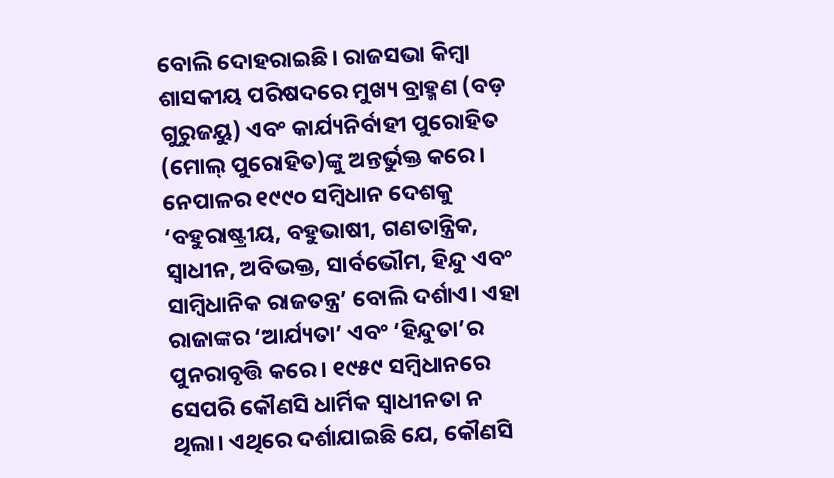ବୋଲି ଦୋହରାଇଛି। ରାଜସଭା କିମ୍ବା ଶାସକୀୟ ପରିଷଦରେ ମୁଖ୍ୟ ବ୍ରାହ୍ମଣ (ବଡ଼ ଗୁରୁଜୟୁ) ଏବଂ କାର୍ଯ୍ୟନିର୍ବାହୀ ପୁରୋହିତ (ମୋଲ୍‌ ପୁରୋହିତ)ଙ୍କୁ ଅନ୍ତର୍ଭୁକ୍ତ କରେ। ନେପାଳର ୧୯୯୦ ସମ୍ବିଧାନ ଦେଶକୁ ‘ବହୁରାଷ୍ଟ୍ରୀୟ, ବହୁଭାଷୀ, ଗଣତାନ୍ତ୍ରିକ, ସ୍ବାଧୀନ, ଅବିଭକ୍ତ, ସାର୍ବଭୌମ, ହିନ୍ଦୁ ଏବଂ ସାମ୍ବିଧାନିକ ରାଜତନ୍ତ୍ର’ ବୋଲି ଦର୍ଶାଏ। ଏହା ରାଜାଙ୍କର ‘ଆର୍ଯ୍ୟତା’ ଏବଂ ‘ହିନ୍ଦୁତା’ର ପୁନରାବୃତ୍ତି କରେ। ୧୯୫୯ ସମ୍ବିଧାନରେ ସେପରି କୌଣସି ଧାର୍ମିକ ସ୍ବାଧୀନତା ନ ଥିଲା। ଏଥିରେ ଦର୍ଶାଯାଇଛି ଯେ, କୌଣସି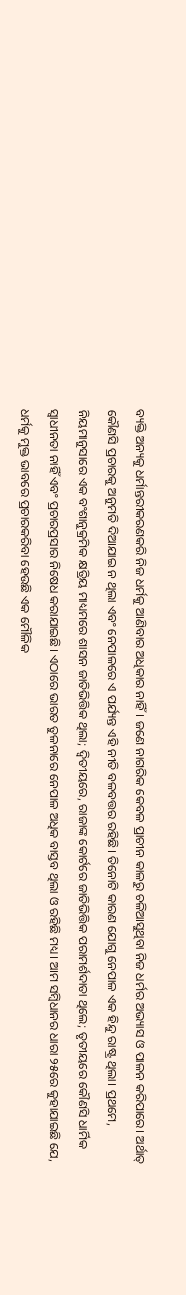ବ୍ୟକ୍ତି ଅନ୍ୟକୁ ଧର୍ମାନ୍ତରୀକରଣକରି ନିଜ ଧର୍ମକୁ ଆଣିବାର ଅଧିକାର ନାହିଁ। ଜଣେ ନାଗରିକ କେବଳ ପ୍ରାଚୀନ କାଳରୁ ଚଳିଆସୁଥିବା ନିଜ ଧର୍ମର ଅଭ୍ୟାସ ଓ ପାଳନ କରିପାରେ। ଅର୍ଥାତ୍‌ କୌଣସି ପ୍ରଚାରକୁ ଅନୁମତି ଦିଆଯାଇ ନ ଥିଲା ଏବଂ ନେପାଳରେ ଏ ପର୍ଯ୍ୟନ୍ତ ଏହି ନୀତି ବଳବତ୍ତର ରହିଛି। ତିନୋଟି କାରଣ ଯୋଗୁ ନେପାଳ ଏକ ହିନ୍ଦୁ ରାଷ୍ଟ୍ର ଥିଲା। ପ୍ରଥମେ, ନିୟମାନୁସାରେ ଏକ ବଂଶାନୁକ୍ରମିକ କ୍ଷତ୍ରିୟ ମାଧ୍ୟମରେ ଶାସନ ଜାତିଭିତ୍ତିକ ଥିଲା; ଦ୍ୱିତୀୟରେ, ରାଜାଙ୍କ କୋର୍ଟରେ ଜାତିଭିତ୍ତିକ ପରାମର୍ଶଦାତା ଥିଲେ; ତୃତୀୟରେ କୌଣସି ଧାର୍ମିକ ସ୍ବାଧୀନତା ନାହିଁ ଏବଂ ପ୍ରଚାରପ୍ରସାର ନିଷେଧ କରାଯାଇଛି। ଏଠାରେ ଭାରତ ତୁଳନାରେ ନେପାଳ ଅଧିକ ବାସ୍ତବ ଥିଲା ଓ ରହିଛି ମଧ୍ୟ। ଆମ ସମ୍ବିଧାନର ଧାରା ୨୫ରେ କୁହାଯାଇଛି ଯେ, ଧର୍ମକୁ ମୁକ୍ତ ଭାବରେ ପ୍ରଚାରକରିବା ହେଉଛି ଏକ ମୌଳିକ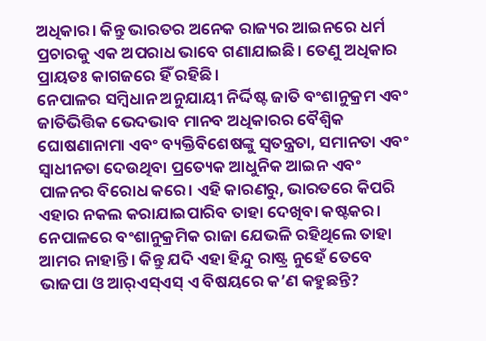ଅଧିକାର। କିନ୍ତୁ ଭାରତର ଅନେକ ରାଜ୍ୟର ଆଇନରେ ଧର୍ମ ପ୍ରଚାରକୁ ଏକ ଅପରାଧ ଭାବେ ଗଣାଯାଇଛି। ତେଣୁ ଅଧିକାର ପ୍ରାୟତଃ କାଗଜରେ ହିଁ ରହିଛି।
ନେପାଳର ସମ୍ବିଧାନ ଅନୁଯାୟୀ ନିର୍ଦ୍ଦିଷ୍ଟ ଜାତି ବଂଶାନୁକ୍ରମ ଏବଂ ଜାତିଭିତ୍ତିକ ଭେଦଭାବ ମାନବ ଅଧିକାରର ବୈଶ୍ୱିକ ଘୋଷଣାନାମା ଏବଂ ବ୍ୟକ୍ତିବିଶେଷଙ୍କୁ ସ୍ବତନ୍ତ୍ରତା, ସମାନତା ଏବଂ ସ୍ବାଧୀନତା ଦେଉଥିବା ପ୍ରତ୍ୟେକ ଆଧୁନିକ ଆଇନ ଏବଂ ପାଳନର ବିରୋଧ କରେ। ଏହି କାରଣରୁ, ଭାରତରେ କିପରି ଏହାର ନକଲ କରାଯାଇପାରିବ ତାହା ଦେଖିବା କଷ୍ଟକର। ନେପାଳରେ ବଂଶାନୁକ୍ରମିକ ରାଜା ଯେଭଳି ରହିଥିଲେ ତାହା ଆମର ନାହାନ୍ତି। କିନ୍ତୁ ଯଦି ଏହା ହିନ୍ଦୁ ରାଷ୍ଟ୍ର ନୁହେଁ ତେବେ ଭାଜପା ଓ ଆର୍‌ଏସ୍‌ଏସ୍‌ ଏ ବିଷୟରେ କ’ଣ କହୁଛନ୍ତି?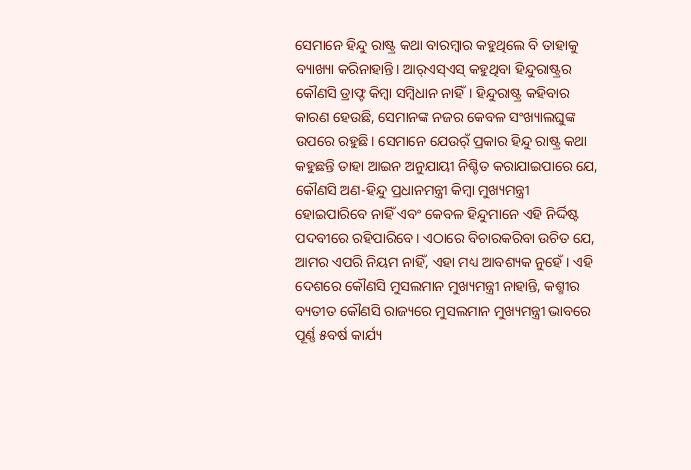ସେମାନେ ହିନ୍ଦୁ ରାଷ୍ଟ୍ର କଥା ବାରମ୍ବାର କହୁଥିଲେ ବି ତାହାକୁ ବ୍ୟାଖ୍ୟା କରିନାହାନ୍ତି। ଆର୍‌ଏସ୍‌ଏସ୍‌ କହୁଥିବା ହିନ୍ଦୁରାଷ୍ଟ୍ରର କୌଣସି ଡ୍ରାଫ୍ଟ କିମ୍ବା ସମ୍ବିଧାନ ନାହିଁ। ହିନ୍ଦୁରାଷ୍ଟ୍ର କହିବାର କାରଣ ହେଉଛି, ସେମାନଙ୍କ ନଜର କେବଳ ସଂଖ୍ୟାଲଘୁଙ୍କ ଉପରେ ରହୁଛି। ସେମାନେ ଯେଉର୍ଁ ପ୍ରକାର ହିନ୍ଦୁ ରାଷ୍ଟ୍ର କଥା କହୁଛନ୍ତି ତାହା ଆଇନ ଅନୁଯାୟୀ ନିଶ୍ଚିତ କରାଯାଇପାରେ ଯେ, କୌଣସି ଅଣ-ହିନ୍ଦୁ ପ୍ରଧାନମନ୍ତ୍ରୀ କିମ୍ବା ମୁଖ୍ୟମନ୍ତ୍ରୀ ହୋଇପାରିବେ ନାହିଁ ଏବଂ କେବଳ ହିନ୍ଦୁମାନେ ଏହି ନିର୍ଦ୍ଦିଷ୍ଟ ପଦବୀରେ ରହିପାରିବେ। ଏଠାରେ ବିଚାରକରିବା ଉଚିତ ଯେ, ଆମର ଏପରି ନିୟମ ନାହିଁ, ଏହା ମଧ୍ୟ ଆବଶ୍ୟକ ନୁହେଁ। ଏହି ଦେଶରେ କୌଣସି ମୁସଲମାନ ମୁଖ୍ୟମନ୍ତ୍ରୀ ନାହାନ୍ତି, କଶ୍ମୀର ବ୍ୟତୀତ କୌଣସି ରାଜ୍ୟରେ ମୁସଲମାନ ମୁଖ୍ୟମନ୍ତ୍ରୀ ଭାବରେ ପୂର୍ଣ୍ଣ ୫ବର୍ଷ କାର୍ଯ୍ୟ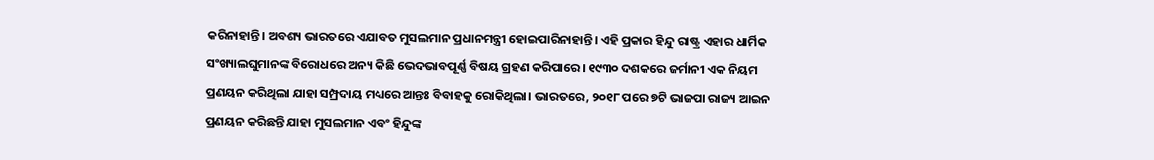କରିନାହାନ୍ତି। ଅବଶ୍ୟ ଭାରତରେ ଏଯାବତ ମୁସଲମାନ ପ୍ରଧାନମନ୍ତ୍ରୀ ହୋଇପାରିନାହାନ୍ତି। ଏହି ପ୍ରକାର ହିନ୍ଦୁ ରାଷ୍ଟ୍ର ଏହାର ଧାର୍ମିକ ସଂଖ୍ୟାଲଘୁମାନଙ୍କ ବିରୋଧରେ ଅନ୍ୟ କିଛି ଭେଦଭାବପୂର୍ଣ୍ଣ ବିଷୟ ଗ୍ରହଣ କରିପାରେ। ୧୯୩୦ ଦଶକରେ ଜର୍ମାନୀ ଏକ ନିୟମ ପ୍ରଣୟନ କରିଥିଲା ଯାହା ସମ୍ପ୍ରଦାୟ ମଧ୍ୟରେ ଆନ୍ତଃ ବିବାହକୁ ରୋକିଥିଲା। ଭାରତରେ, ୨୦୧୮ ପରେ ୭ଟି ଭାଜପା ରାଜ୍ୟ ଆଇନ ପ୍ରଣୟନ କରିଛନ୍ତି ଯାହା ମୁସଲମାନ ଏବଂ ହିନ୍ଦୁଙ୍କ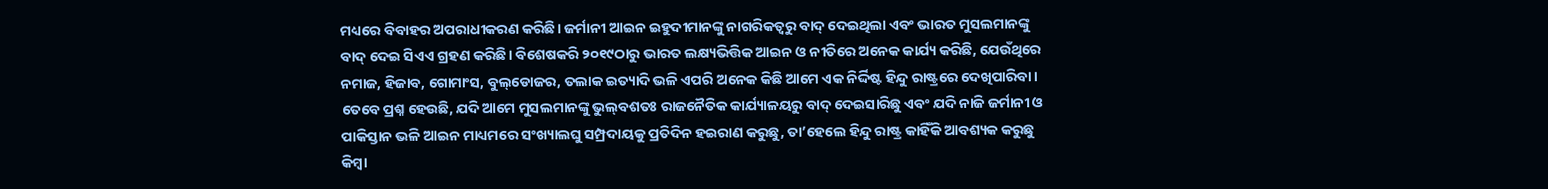ମଧ୍ୟରେ ବିବାହର ଅପରାଧୀକରଣ କରିଛି। ଜର୍ମାନୀ ଆଇନ ଇହୁଦୀମାନଙ୍କୁ ନାଗରିକତ୍ୱରୁ ବାଦ୍‌ ଦେଇଥିଲା ଏବଂ ଭାରତ ମୁସଲମାନଙ୍କୁ ବାଦ୍‌ ଦେଇ ସିଏଏ ଗ୍ରହଣ କରିଛି। ବିଶେଷକରି ୨୦୧୯ଠାରୁ ଭାରତ ଲକ୍ଷ୍ୟଭିତ୍ତିକ ଆଇନ ଓ ନୀତିରେ ଅନେକ କାର୍ଯ୍ୟ କରିଛି, ଯେଉଁଥିରେ ନମାଜ, ହିଜାବ, ଗୋମାଂସ, ବୁଲ୍‌ଡୋଜର, ତଲାକ ଇତ୍ୟାଦି ଭଳି ଏପରି ଅନେକ କିଛି ଆମେ ଏକ ନିର୍ଦ୍ଦିଷ୍ଟ ହିନ୍ଦୁ ରାଷ୍ଟ୍ରରେ ଦେଖିପାରିବା।
ତେବେ ପ୍ରଶ୍ନ ହେଉଛି, ଯଦି ଆମେ ମୁସଲମାନଙ୍କୁ ଭୁଲ୍‌ବଶତଃ ରାଜନୈତିକ କାର୍ଯ୍ୟାଳୟରୁ ବାଦ୍‌ ଦେଇସାରିଛୁ ଏବଂ ଯଦି ନାଜି ଜର୍ମାନୀ ଓ ପାକିସ୍ତାନ ଭଳି ଆଇନ ମାଧ୍ୟମରେ ସଂଖ୍ୟାଲଘୁ ସମ୍ପ୍ରଦାୟକୁ ପ୍ରତିଦିନ ହଇରାଣ କରୁଛୁ, ତା’ହେଲେ ହିନ୍ଦୁ ରାଷ୍ଟ୍ର କାହିଁକି ଆବଶ୍ୟକ କରୁଛୁ କିମ୍ବା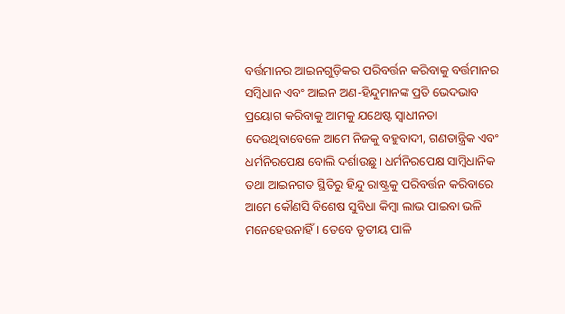ବର୍ତ୍ତମାନର ଆଇନଗୁଡ଼ିକର ପରିବର୍ତ୍ତନ କରିବାକୁ ବର୍ତ୍ତମାନର ସମ୍ବିଧାନ ଏବଂ ଆଇନ ଅଣ-ହିନ୍ଦୁମାନଙ୍କ ପ୍ରତି ଭେଦଭାବ ପ୍ରୟୋଗ କରିବାକୁ ଆମକୁ ଯଥେଷ୍ଟ ସ୍ବାଧୀନତା ଦେଉଥିବାବେଳେ ଆମେ ନିଜକୁ ବହୁବାଦୀ, ଗଣତାନ୍ତ୍ରିକ ଏବଂ ଧର୍ମନିରପେକ୍ଷ ବୋଲି ଦର୍ଶାଉଛୁ। ଧର୍ମନିରପେକ୍ଷ ସାମ୍ବିଧାନିକ ତଥା ଆଇନଗତ ସ୍ଥିତିରୁ ହିନ୍ଦୁ ରାଷ୍ଟ୍ରକୁ ପରିବର୍ତ୍ତନ କରିବାରେ ଆମେ କୌଣସି ବିଶେଷ ସୁବିଧା କିମ୍ବା ଲାଭ ପାଇବା ଭଳି ମନେହେଉନାହିଁ। ତେବେ ତୃତୀୟ ପାଳି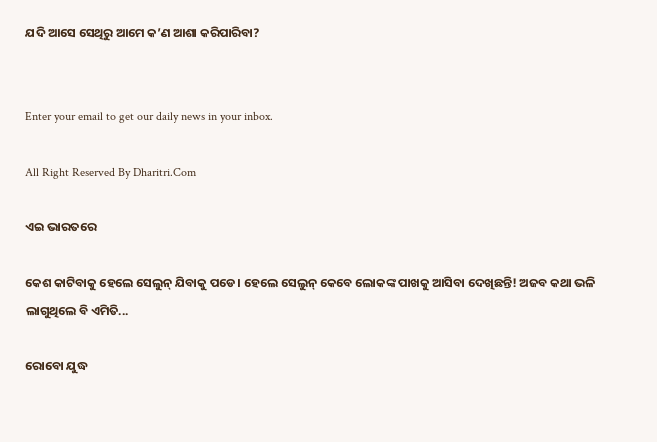ଯଦି ଆସେ ସେଥିରୁ ଆମେ କ’ଣ ଆଶା କରିପାରିବା?


Enter your email to get our daily news in your inbox.

All Right Reserved By Dharitri.Com

ଏଇ ଭାରତରେ

କେଶ କାଟିବାକୁ ହେଲେ ସେଲୁନ୍‌ ଯିବାକୁ ପଡେ। ହେଲେ ସେଲୁନ୍‌ କେବେ ଲୋକଙ୍କ ପାଖକୁ ଆସିବା ଦେଖିଛନ୍ତି! ଅଜବ କଥା ଭଳି ଲାଗୁଥିଲେ ବି ଏମିତି...

ରୋବୋ ଯୁଦ୍ଧ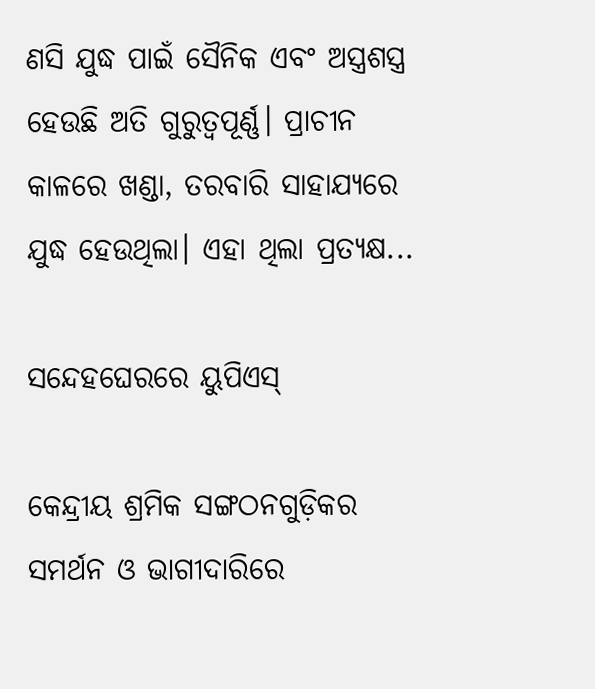ଣସି ଯୁଦ୍ଧ ପାଇଁ ସୈନିକ ଏବଂ ଅସ୍ତ୍ରଶସ୍ତ୍ର ହେଉଛି ଅତି ଗୁରୁତ୍ୱପୂର୍ଣ୍ଣ। ପ୍ରାଚୀନ କାଳରେ ଖଣ୍ଡା, ତରବାରି ସାହାଯ୍ୟରେ ଯୁଦ୍ଧ ହେଉଥିଲା। ଏହା ଥିଲା ପ୍ରତ୍ୟକ୍ଷ...

ସନ୍ଦେହଘେରରେ ୟୁପିଏସ୍‌

କେନ୍ଦ୍ରୀୟ ଶ୍ରମିକ ସଙ୍ଗଠନଗୁଡ଼ିକର ସମର୍ଥନ ଓ ଭାଗୀଦାରିରେ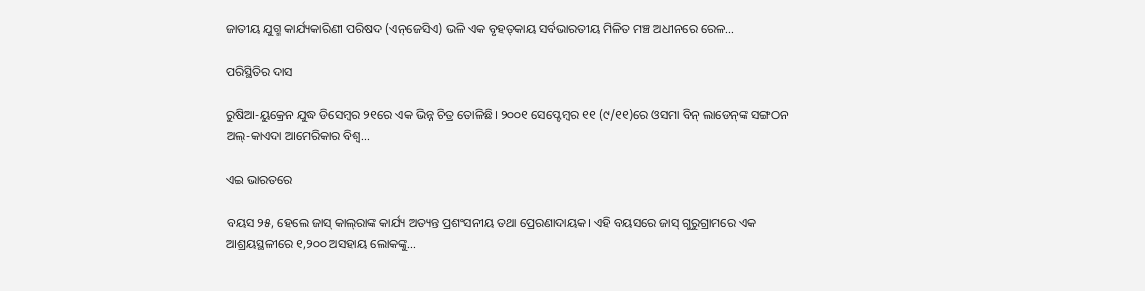ଜାତୀୟ ଯୁଗ୍ମ କାର୍ଯ୍ୟକାରିଣୀ ପରିଷଦ (ଏନ୍‌ଜେସିଏ) ଭଳି ଏକ ବୃହତ୍‌କାୟ ସର୍ବଭାରତୀୟ ମିଳିତ ମଞ୍ଚ ଅଧୀନରେ ରେଳ...

ପରିସ୍ଥିତିର ଦାସ

ରୁଷିଆ-ୟୁକ୍ରେନ ଯୁଦ୍ଧ ଡିସେମ୍ବର ୨୧ରେ ଏକ ଭିନ୍ନ ଚିତ୍ର ତୋଳିଛି। ୨୦୦୧ ସେପ୍ଟେମ୍ବର ୧୧ (୯/୧୧)ରେ ଓସମା ବିନ୍‌ ଲାଡେନ୍‌ଙ୍କ ସଙ୍ଗଠନ ଅଲ୍‌-କାଏଦା ଆମେରିକାର ବିଶ୍ୱ...

ଏଇ ଭାରତରେ

ବୟସ ୨୫, ହେଲେ ଜାସ୍‌ କାଲ୍‌ରାଙ୍କ କାର୍ଯ୍ୟ ଅତ୍ୟନ୍ତ ପ୍ରଶଂସନୀୟ ତଥା ପ୍ରେରଣାଦାୟକ। ଏହି ବୟସରେ ଜାସ୍‌ ଗୁରୁଗ୍ରାମରେ ଏକ ଆଶ୍ରୟସ୍ଥଳୀରେ ୧,୨୦୦ ଅସହାୟ ଲୋକଙ୍କୁ...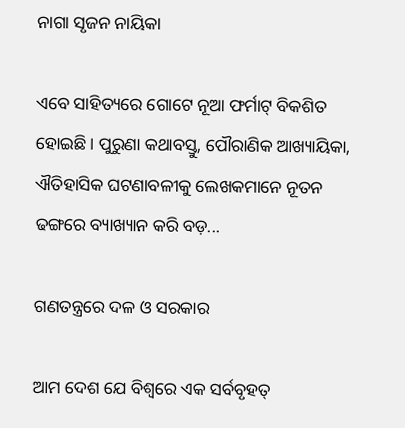ନାଗା ସୃଜନ ନାୟିକା

ଏବେ ସାହିତ୍ୟରେ ଗୋଟେ ନୂଆ ଫର୍ମାଟ୍‌ ବିକଶିତ ହୋଇଛି। ପୁରୁଣା କଥାବସ୍ତୁ, ପୌରାଣିକ ଆଖ୍ୟାୟିକା, ଐତିହାସିକ ଘଟଣାବଳୀକୁ ଲେଖକମାନେ ନୂତନ ଢଙ୍ଗରେ ବ୍ୟାଖ୍ୟାନ କରି ବଡ଼...

ଗଣତନ୍ତ୍ରରେ ଦଳ ଓ ସରକାର

ଆମ ଦେଶ ଯେ ବିଶ୍ୱରେ ଏକ ସର୍ବବୃହତ୍‌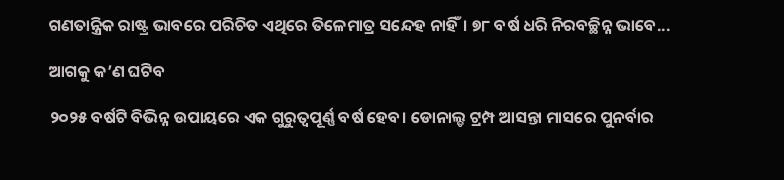ଗଣତାନ୍ତ୍ରିକ ରାଷ୍ଟ୍ର ଭାବରେ ପରିଚିତ ଏଥିରେ ତିଳେମାତ୍ର ସନ୍ଦେହ ନାହିଁ। ୭୮ ବର୍ଷ ଧରି ନିରବଚ୍ଛିନ୍ନ ଭାବେ...

ଆଗକୁ କ’ଣ ଘଟିବ

୨୦୨୫ ବର୍ଷଟି ବିଭିନ୍ନ ଉପାୟରେ ଏକ ଗୁରୁତ୍ୱପୂର୍ଣ୍ଣ ବର୍ଷ ହେବ। ଡୋନାଲ୍ଡ ଟ୍ରମ୍ପ ଆସନ୍ତା ମାସରେ ପୁନର୍ବାର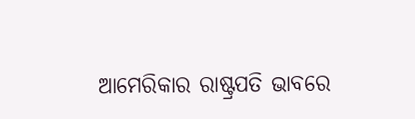ଆମେରିକାର ରାଷ୍ଟ୍ରପତି ଭାବରେ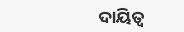ଦାୟିତ୍ୱ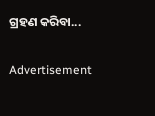ଗ୍ରହଣ କରିବା...

Advertisement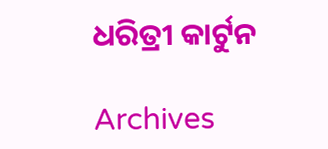ଧରିତ୍ରୀ କାର୍ଟୁନ

Archives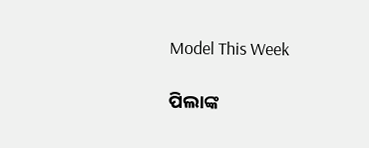Model This Week

ପିଲାଙ୍କ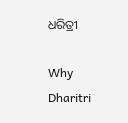ଧରିତ୍ରୀ

Why Dharitri